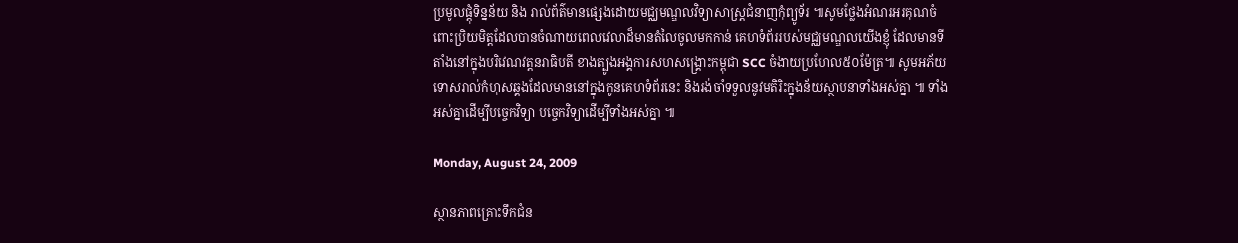ប្រមូលផ្តុំទិន្នន័យ និង រាល់ព័ត៌មានផ្សេងដោយមជ្ឈមណ្ឌលវិទ្យាសាស្រ្តជំនាញកុំព្យូទ័រ ៕សូមថ្លែងអំណរអរគុណចំពោះប្រិយមិត្តដែលបានចំណាយពេលវេលាដ៏មានតំលៃចូលមកកាន់ គេហទំព័ររបស់មជ្ឈមណ្ឌលយើងខ្ញុំ ដែលមានទីតាំងនៅក្នុងបរិវេណវត្តនរាធិបតី ខាងត្បូងអង្គការសហសង្រ្គោះកម្ពុជា SCC ចំងាយប្រហែល៥០ម៉ែត្រ៕ សូមអភ័យទោសរាល់កំហុសឆ្គងដែលមាននៅក្នុងកូនគេហទំព័រនេះ និងរង់ចាំទទួលនូវមតិរិះក្នុងន័យស្ថាបនាទាំងអស់គ្នា ៕ ទាំងអស់គ្នាដើម្បីបច្ចេកវិទ្យា បច្ចេកវិទ្យាដើម្បីទាំងអស់គ្នា ៕

Monday, August 24, 2009

ស្ថានភាពគ្រោះទឹកជំន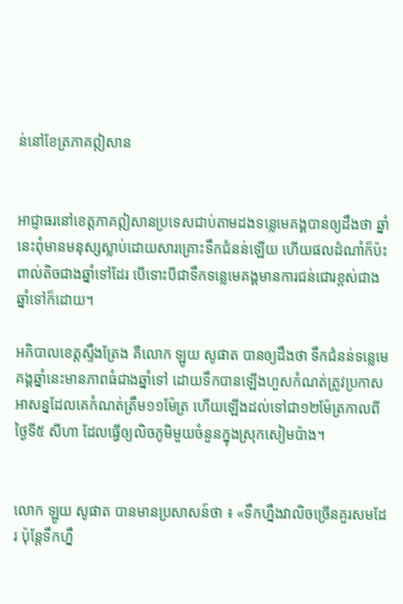ន់នៅខែត្រភាគឦសាន


អាជ្ញាធរនៅខេត្តភាគឦសានប្រទេសជាប់តាមដងទន្លេមេគង្គបានឲ្យដឹងថា ឆ្នាំនេះពុំមានមនុស្សស្លាប់ដោយសារគ្រោះទឹកជំនន់ឡើយ ហើយផលដំណាំក៏ប៉ះពាល់តិចជាងឆ្នាំទៅដែរ បើទោះបីជាទឹកទន្លេមេគង្គមានការជន់ជោរខ្ពស់ជាងឆ្នាំទៅក៏ដោយ។

អភិបាលខេត្តស្ទឹងត្រែង គឺលោក ឡូយ សូផាត បានឲ្យដឹងថា ទឹកជំនន់ទន្លេមេគង្គឆ្នាំនេះមានភាពធំជាងឆ្នាំទៅ ដោយទឹកបានឡើងហួសកំណត់ត្រូវប្រកាសអាសន្នដែលគេកំណត់ត្រឹម១១ម៉ែត្រ ហើយឡើងដល់ទៅជា១២ម៉ែត្រកាលពីថ្ងៃទី៥ សីហា ដែលធ្វើឲ្យលិចភូមិមួយចំនួនក្នុងស្រុកសៀមប៉ាង។


លោក ឡូយ សូផាត បានមានប្រសាសន៍ថា ៖ «ទឹកហ្នឹងវាលិចច្រើនគួរសមដែរ ប៉ុន្តែទឹកហ្នឹ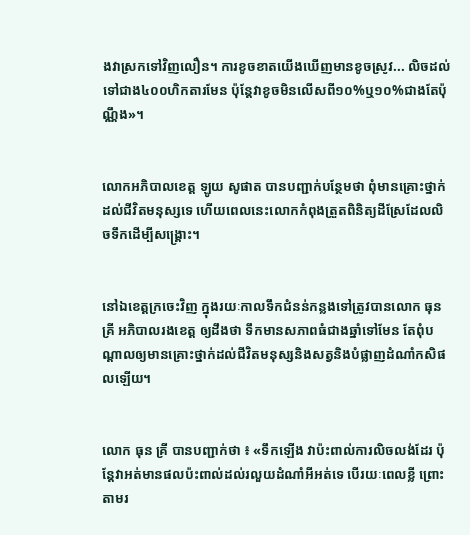ងវាស្រកទៅវិញលឿន។ ការខូចខាតយើងឃើញមានខូចស្រូវ... លិចដល់ទៅជាង៤០០ហិកតារមែន ប៉ុន្តែវាខូចមិនលើសពី១០%ឬ១០%ជាងតែប៉ុណ្ណឹង»។


លោកអភិបាលខេត្ត ឡូយ សូផាត បានបញ្ជាក់បន្ថែមថា ពុំមានគ្រោះថ្នាក់ដល់ជីវិតមនុស្សទេ ហើយពេលនេះលោកកំពុងត្រួតពិនិត្យដីស្រែដែលលិចទឹកដើម្បីសង្គ្រោះ។


នៅឯខេត្តក្រចេះវិញ ក្នុងរយៈកាលទឹកជំនន់កន្លងទៅត្រូវបានលោក ធុន គ្រី អភិបាលរងខេត្ត ឲ្យដឹងថា ទឹកមានសភាពធំជាងឆ្នាំទៅមែន តែពុំបណ្តាលឲ្យមានគ្រោះថ្នាក់ដល់ជីវិតមនុស្សនិងសត្វនិងបំផ្លាញដំណាំកសិផលឡើយ។


លោក ធុន គ្រី បានបញ្ជាក់ថា ៖ «ទឹកឡើង វាប៉ះពាល់ការលិចលង់ដែរ ប៉ុន្តែវាអត់មានផលប៉ះពាល់ដល់រលួយដំណាំអីអត់ទេ បើរយៈពេលខ្លី ព្រោះតាមរ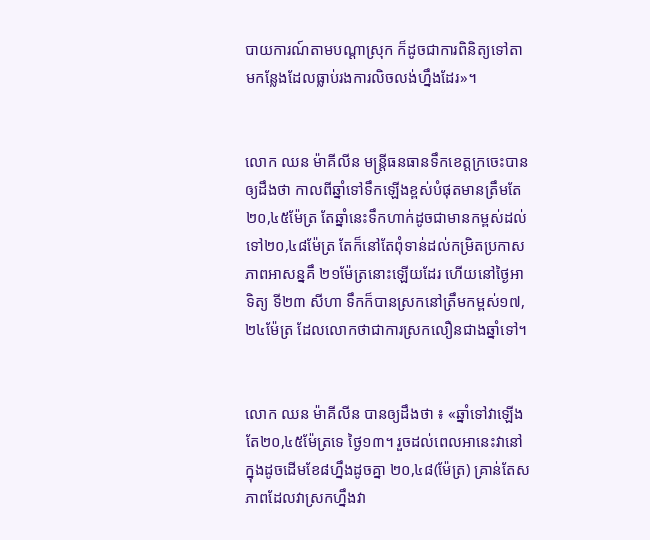បាយការណ៍តាមបណ្ដាស្រុក ក៏ដូចជាការពិនិត្យទៅតាមកន្លែងដែលធ្លាប់រងការលិចលង់ហ្នឹងដែរ»។


លោក ឈន ម៉ាគីលីន មន្ត្រីធនធានទឹកខេត្តក្រចេះបានឲ្យដឹងថា កាលពីឆ្នាំទៅទឹកឡើងខ្ពស់បំផុតមានត្រឹមតែ២០,៤៥ម៉ែត្រ តែឆ្នាំនេះទឹកហាក់ដូចជាមានកម្ពស់ដល់ទៅ២០,៤៨ម៉ែត្រ តែក៏នៅតែពុំទាន់ដល់កម្រិតប្រកាសភាពអាសន្នគឹ ២១ម៉ែត្រនោះឡើយដែរ ហើយនៅថ្ងៃអាទិត្យ ទី២៣ សីហា ទឹកក៏បានស្រកនៅត្រឹមកម្ពស់១៧,២៤ម៉ែត្រ ដែលលោកថាជាការស្រកលឿនជាងឆ្នាំទៅ។


លោក ឈន ម៉ាគីលីន បានឲ្យដឹងថា ៖ «ឆ្នាំទៅវាឡើងតែ២០,៤៥ម៉ែត្រទេ ថ្ងៃ១៣។ រួចដល់ពេលអានេះវានៅក្នុងដូចដើមខែ៨ហ្នឹងដូចគ្នា ២០,៤៨(ម៉ែត្រ) គ្រាន់តែសភាពដែលវាស្រកហ្នឹងវា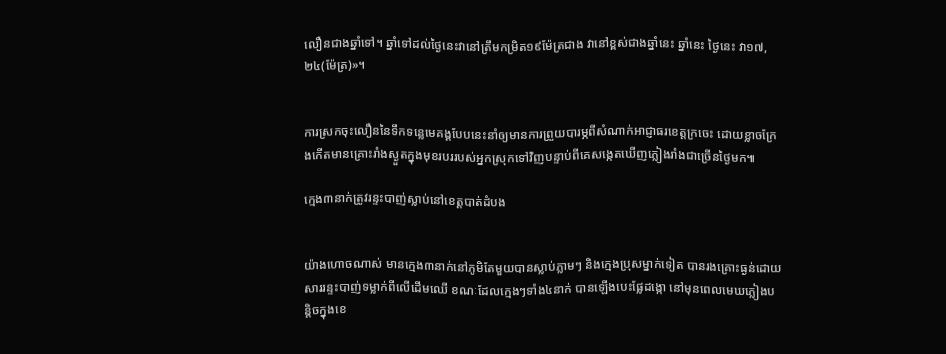លឿនជាងឆ្នាំទៅ។ ឆ្នាំទៅដល់ថ្ងៃនេះវានៅត្រឹមកម្រិត១៩ម៉ែត្រជាង វានៅខ្ពស់ជាងឆ្នាំនេះ ឆ្នាំនេះ ថ្ងៃនេះ វា១៧,២៤(ម៉ែត្រ)»។


ការស្រកចុះលឿននៃទឹកទន្លេមេគង្គបែបនេះនាំឲ្យមានការព្រួយបារម្ភពីសំណាក់អាជ្ញាធរខេត្តក្រចេះ ដោយខ្លាចក្រែងកើតមានគ្រោះរាំងស្ងួតក្នុងមុខរបររបស់អ្នកស្រុកទៅវិញបន្ទាប់ពីគេសង្កេតឃើញភ្លៀងរាំងជាច្រើនថ្ងៃមក៕

ក្មេង៣នាក់ត្រូវរន្ទះបាញ់ស្លាប់នៅខេត្តបាត់ដំបង


យ៉ាងហោចណាស់ មានក្មេង៣នាក់នៅភូមិតែមួយបានស្លាប់ភ្លាមៗ និងកេ្មងប្រុសម្នាក់ទៀត បានរងគ្រោះធ្ងន់ដោយសាររន្ទះបាញ់ទម្លាក់ពីលើដើមឈើ ខណៈដែលក្មេងៗទាំង៤នាក់ បានឡើងបេះផ្លែដង្កោ នៅមុនពេលមេឃភ្លៀងបន្តិចក្នុងខេ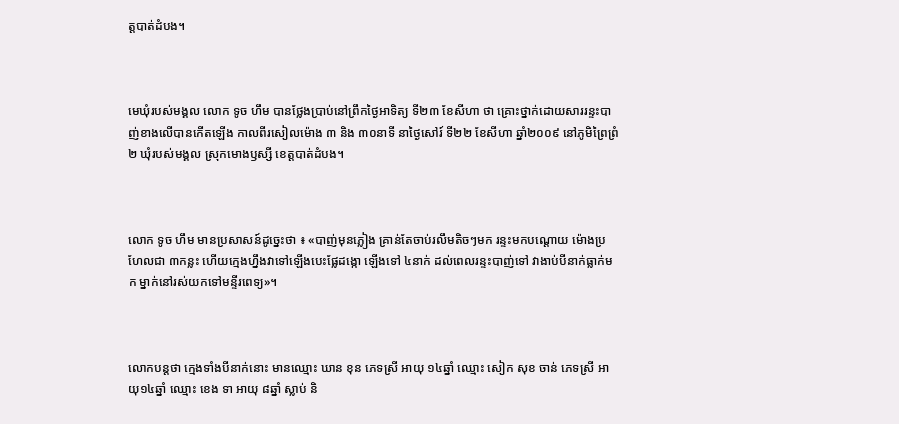ត្តបាត់ដំបង។



មេឃុំរបស់មង្គល លោក ទូច ហឹម បានថ្លែងប្រាប់នៅព្រឹកថ្ងៃអាទិត្យ ទី២៣ ខែសីហា ថា គ្រោះថ្នាក់ដោយសាររន្ទះបាញ់ខាងលើបានកើតឡើង កាលពីរសៀលម៉ោង ៣ និង ៣០នាទី នាថ្ងៃសៅរ៍ ទី២២ ខែសីហា ឆ្នាំ២០០៩ នៅភូមិព្រៃព្រំ២ ឃុំរបស់មង្គល ស្រុកមោងឫស្សី ខេត្តបាត់ដំបង។



លោក ទូច ហឹម មានប្រសាសន៍ដូច្នេះថា ៖ «បាញ់មុនភ្លៀង គ្រាន់តែចាប់រលឹមតិចៗមក រន្ទះមកបណ្តោយ ម៉ោងប្រហែលជា ៣កន្លះ ហើយក្មេងហ្នឹងវាទៅឡើងបេះផ្លែដង្កោ ឡើងទៅ ៤នាក់ ដល់ពេលរន្ទះបាញ់ទៅ វាងាប់បីនាក់ធ្លាក់មក ម្នាក់នៅរស់យកទៅមន្ទីរពេទ្យ»។



លោកបន្តថា ក្មេងទាំងបីនាក់នោះ មានឈ្មោះ ឃាន ខុន ភេទស្រី អាយុ ១៤ឆ្នាំ ឈ្មោះ សៀក សុខ ចាន់ ភេទស្រី អាយុ១៤ឆ្នាំ ឈ្មោះ ខេង ទា អាយុ ៨ឆ្នាំ ស្លាប់ និ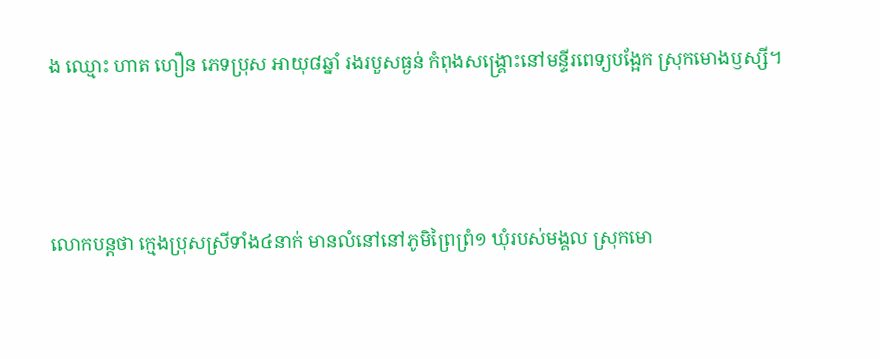ង ឈ្មោះ ហាត ហឿន ភេទប្រុស អាយុ៨ឆ្នាំ រងរបួសធ្ងន់ កំពុងសង្គ្រោះនៅមន្ទីរពេទ្យបង្អែក ស្រុកមោងឫស្សី។



លោកបន្តថា ក្មេងប្រុសស្រីទាំង៤នាក់ មានលំនៅនៅភូមិព្រៃព្រំ១ ឃុំរបស់មង្គល ស្រុកមោ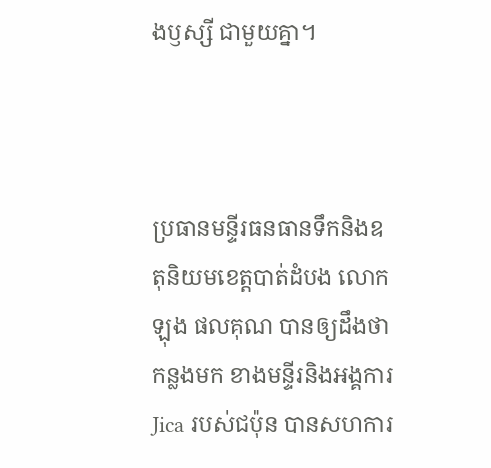ងឫស្សី ជាមួយគ្នា។



ប្រធានមន្ទីរធនធានទឹកនិងឧតុនិយមខេត្តបាត់ដំបង លោក ឡុង ផលគុណ បានឲ្យដឹងថា កន្លងមក ខាងមន្ទីរនិងអង្គការ Jica របស់ជប៉ុន បានសហការ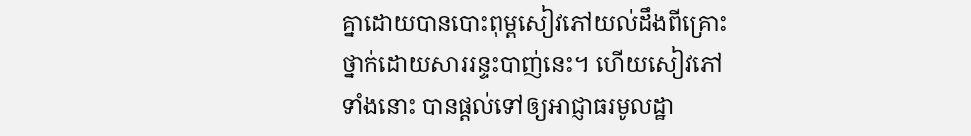គ្នាដោយបានបោះពុម្ពសៀវភៅយល់ដឹងពីគ្រោះថ្នាក់ដោយសាររន្ទះបាញ់នេះ។ ហើយសៀវភៅទាំងនោះ បានផ្តល់ទៅឲ្យអាជ្ញាធរមូលដ្ឋា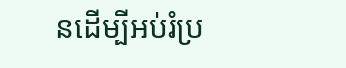នដើម្បីអប់រំប្រ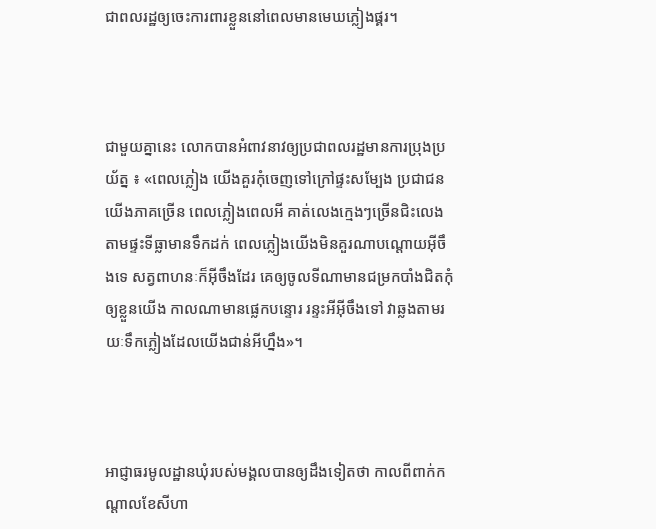ជាពលរដ្ឋឲ្យចេះការពារខ្លួននៅពេលមានមេឃភ្លៀងផ្គរ។



ជាមួយគ្នានេះ លោកបានអំពាវនាវឲ្យប្រជាពលរដ្ឋមានការប្រុងប្រយ័ត្ន ៖ «ពេលភ្លៀង យើងគួរកុំចេញទៅក្រៅផ្ទះសម្បែង ប្រជាជនយើងភាគច្រើន ពេលភ្លៀងពេលអី គាត់លេងក្មេងៗច្រើនជិះលេង តាមផ្ទះទីធ្លាមានទឹកដក់ ពេលភ្លៀងយើងមិនគួរណាបណ្តោយអ៊ីចឹងទេ សត្វពាហនៈក៏អ៊ីចឹងដែរ គេឲ្យចូលទីណាមានជម្រកបាំងជិតកុំឲ្យខ្លួនយើង កាលណាមានផ្លេកបន្ទោរ រន្ទះអីអ៊ីចឹងទៅ វាឆ្លងតាមរយៈទឹកភ្លៀងដែលយើងជាន់អីហ្នឹង»។



អាជ្ញាធរមូលដ្ឋានឃុំរបស់មង្គលបានឲ្យដឹងទៀតថា កាលពីពាក់កណ្តាលខែសីហា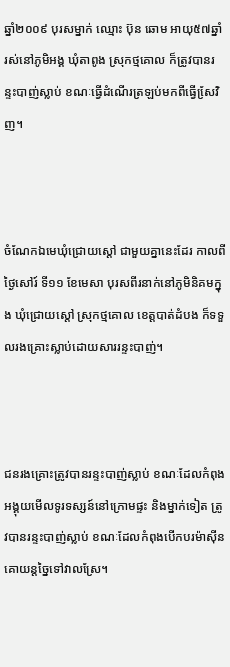ឆ្នាំ២០០៩ បុរសម្នាក់ ឈ្មោះ ប៊ុន ឆោម អាយុ៥៧ឆ្នាំ រស់នៅភូមិអង្គ ឃុំតាពូង ស្រុកថ្មគោល ក៏ត្រូវបានរន្ទះបាញ់ស្លាប់ ខណៈធ្វើដំណើរត្រឡប់មកពីធ្វើសែ្រវិញ។



ចំណែកឯមេឃុំជ្រោយស្ដៅ ជាមួយគ្នានេះដែរ កាលពីថ្ងៃសៅរ៍ ទី១១ ខែមេសា បុរសពីរនាក់នៅភូមិនិគមក្នុង ឃុំជ្រោយស្តៅ ស្រុកថ្មគោល ខេត្តបាត់ដំបង ក៏ទទួលរងគ្រោះស្លាប់ដោយសាររន្ទះបាញ់។



ជនរងគ្រោះត្រូវបានរន្ទះបាញ់ស្លាប់ ខណៈដែលកំពុងអង្គុយមើលទូរទស្សន៍នៅក្រោមផ្ទះ និងម្នាក់ទៀត ត្រូវបានរន្ទះបាញ់ស្លាប់ ខណៈដែលកំពុងបើកបរម៉ាស៊ីនគោយន្តច្នៃទៅវាលស្រែ។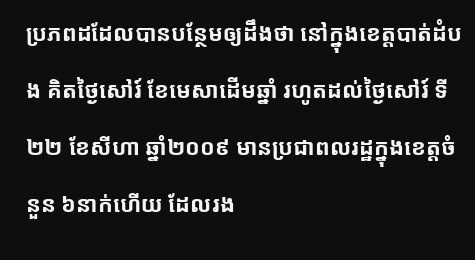ប្រភពដដែលបានបន្ថែមឲ្យដឹងថា នៅក្នុងខេត្តបាត់ដំបង គិតថ្ងៃសៅរ៍ ខែមេសាដើមឆ្នាំ រហូតដល់ថ្ងៃសៅរ៍ ទី២២ ខែសីហា ឆ្នាំ២០០៩ មានប្រជាពលរដ្ឋក្នុងខេត្តចំនួន ៦នាក់ហើយ ដែលរង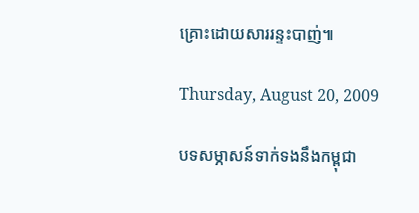គ្រោះដោយសាររន្ទះបាញ់៕

Thursday, August 20, 2009

បទសម្ភាសន៍ទាក់ទងនឹងកម្ពុជា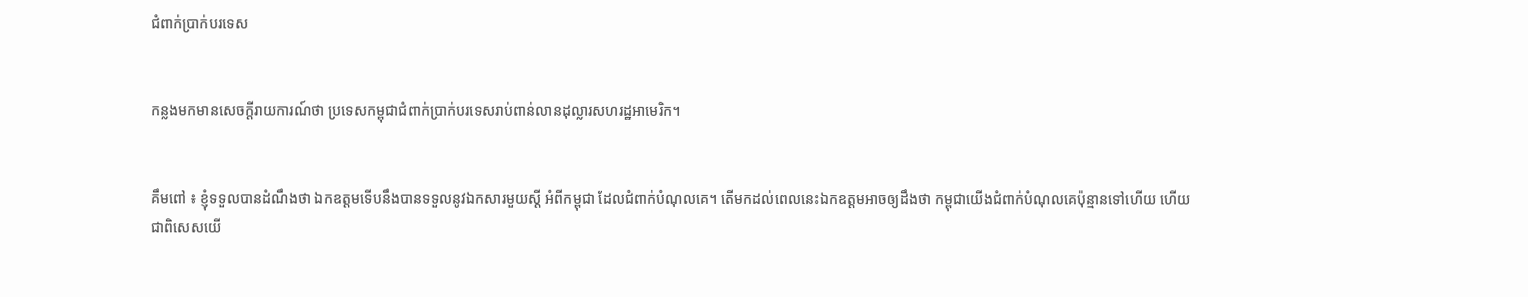ជំពាក់ប្រាក់បរទេស


កន្លងមកមានសេចក្តីរាយការណ៍ថា ប្រទេសកម្ពុជាជំពាក់ប្រាក់បរទេសរាប់ពាន់លានដុល្លារសហរដ្ឋអាមេរិក។


គឹមពៅ ៖ ខ្ញុំទទួលបានដំណឹងថា ឯកឧត្ដមទើបនឹងបានទទួលនូវឯកសារមួយស្ដី អំពីកម្ពុជា ដែលជំពាក់បំណុលគេ។ តើមកដល់ពេលនេះឯកឧត្ដមអាចឲ្យដឹងថា កម្ពុជាយើងជំពាក់បំណុលគេប៉ុន្មានទៅហើយ ហើយជាពិសេសយើ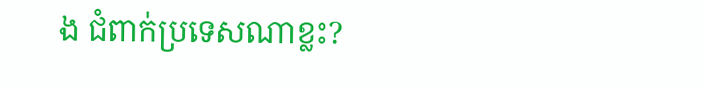ង ជំពាក់ប្រទេសណាខ្លះ?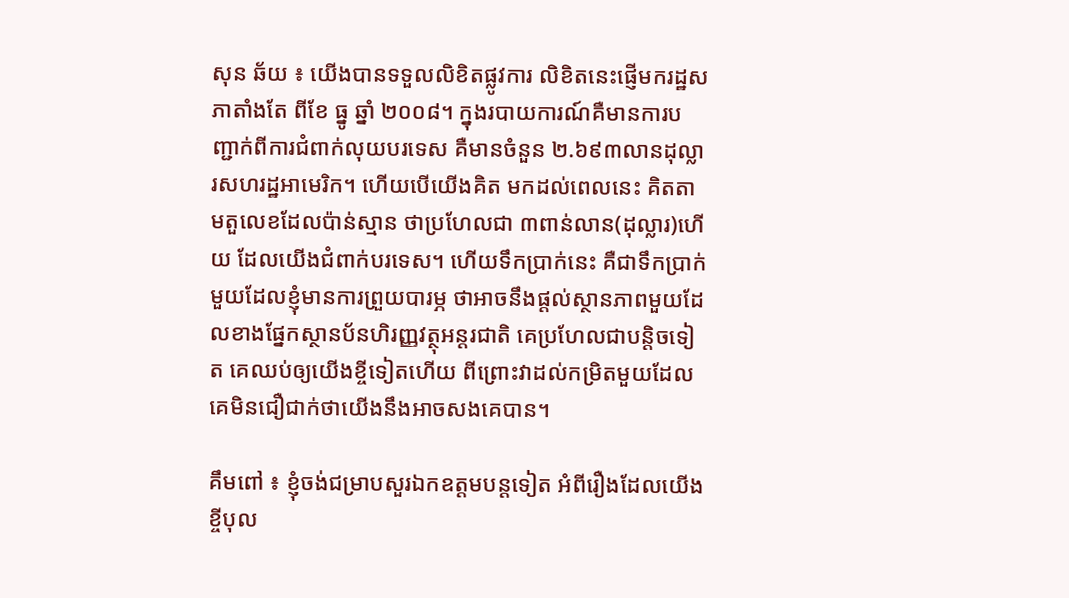សុន ឆ័យ ៖ យើងបានទទួលលិខិតផ្លូវការ លិខិតនេះផ្ញើមករដ្ឋសភាតាំងតែ ពីខែ ធ្នូ ឆ្នាំ ២០០៨។ ក្នុងរបាយការណ៍គឺមានការបញ្ជាក់ពីការជំពាក់លុយបរទេស គឺមានចំនួន ២.៦៩៣លានដុល្លារសហរដ្ឋអាមេរិក។ ហើយបើយើងគិត មកដល់ពេលនេះ គិតតាមតួលេខដែលប៉ាន់ស្មាន ថាប្រហែលជា ៣ពាន់លាន(ដុល្លារ)ហើយ ដែលយើងជំពាក់បរទេស។ ហើយទឹកប្រាក់នេះ គឺជាទឹកប្រាក់មួយដែលខ្ញុំមានការព្រួយបារម្ភ ថាអាចនឹងផ្ដល់ស្ថានភាពមួយដែលខាងផ្នែកស្ថានប័នហិរញ្ញវត្ថុអន្តរជាតិ គេប្រហែលជាបន្តិចទៀត គេឈប់ឲ្យយើងខ្ចីទៀតហើយ ពីព្រោះវាដល់កម្រិតមួយដែលគេមិនជឿជាក់ថាយើងនឹងអាចសងគេបាន។

គឹមពៅ ៖ ខ្ញុំចង់ជម្រាបសួរឯកឧត្ដមបន្តទៀត អំពីរឿងដែលយើងខ្ចីបុល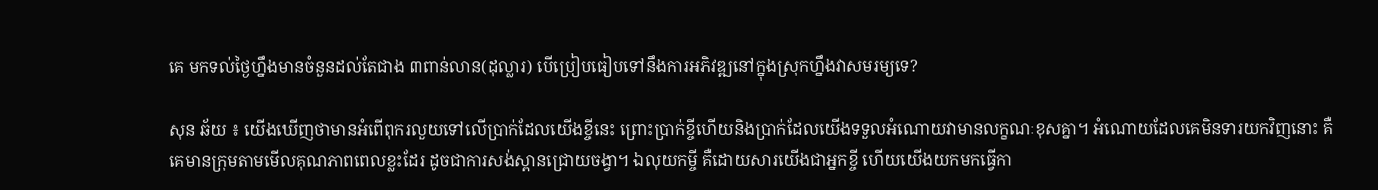គេ មកទល់ថ្ងៃហ្នឹងមានចំនួនដល់តែជាង ៣ពាន់លាន(ដុល្លារ) បើប្រៀបធៀបទៅនឹងការអភិវឌ្ឍនៅក្នុងស្រុកហ្នឹងវាសមរម្យទេ?

សុន ឆ័យ ៖ យើងឃើញថាមានអំពើពុករលួយទៅលើប្រាក់ដែលយើងខ្ចីនេះ ព្រោះប្រាក់ខ្ចីហើយនិងប្រាក់ដែលយើងទទួលអំណោយវាមានលក្ខណៈខុសគ្នា។ អំណោយដែលគេមិនទារយកវិញនោះ គឺគេមានក្រុមតាមមើលគុណភាពពេលខ្លះដែរ ដូចជាការសង់ស្ពានជ្រោយចង្វា។ ឯលុយកម្ចី គឺដោយសារយើងជាអ្នកខ្ចី ហើយយើងយកមកធ្វើកា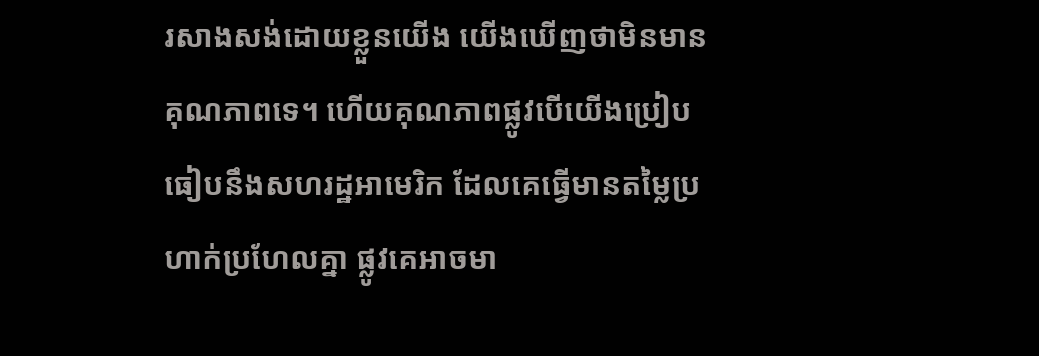រសាងសង់ដោយខ្លួនយើង យើងឃើញថាមិនមានគុណភាពទេ។ ហើយគុណភាពផ្លូវបើយើងប្រៀបធៀបនឹងសហរដ្ឋអាមេរិក ដែលគេធ្វើមានតម្លៃប្រហាក់ប្រហែលគ្នា ផ្លូវគេអាចមា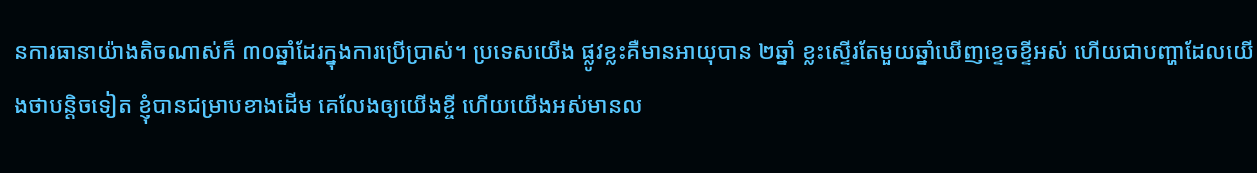នការធានាយ៉ាងតិចណាស់ក៏ ៣០ឆ្នាំដែរក្នុងការប្រើប្រាស់។ ប្រទេសយើង ផ្លូវខ្លះគឺមានអាយុបាន ២ឆ្នាំ ខ្លះស្ទើរតែមួយឆ្នាំឃើញខ្ទេចខ្ទីអស់ ហើយជាបញ្ហាដែលយើងថាបន្តិចទៀត ខ្ញុំបានជម្រាបខាងដើម គេលែងឲ្យយើងខ្ចី ហើយយើងអស់មានល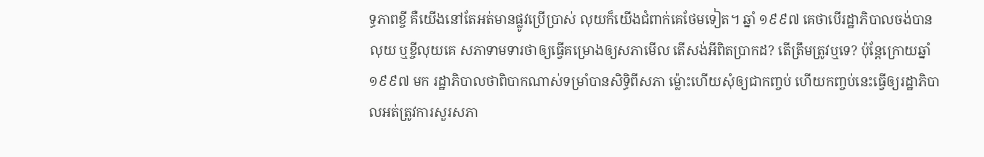ទ្ធភាពខ្ចី គឺយើងនៅតែអត់មានផ្លូវប្រើប្រាស់ លុយក៏យើងជំពាក់គេថែមទៀត។ ឆ្នាំ ១៩៩៧ គេថាបើរដ្ឋាភិបាលចង់បានលុយ ឬខ្ចីលុយគេ សភាទាមទារថាឲ្យធ្វើគម្រោងឲ្យសភាមើល តើសង់អីពិតប្រាកដ? តើត្រឹមត្រូវឬទេ? ប៉ុន្តែក្រោយឆ្នាំ ១៩៩៧ មក រដ្ឋាភិបាលថាពិបាកណាស់ទម្រាំបានសិទ្ធិពីសភា ម៉្លោះហើយសុំឲ្យជាកញ្ចប់ ហើយកញ្ចប់នេះធ្វើឲ្យរដ្ឋាភិបាលអត់ត្រូវការសួរសភា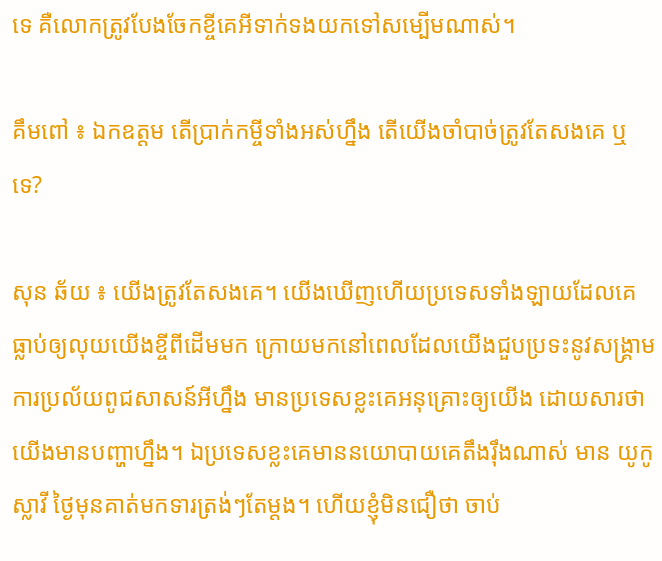ទេ គឺលោកត្រូវបែងចែកខ្ចីគេអីទាក់ទងយកទៅសម្បើមណាស់។

គឹមពៅ ៖ ឯកឧត្ដម តើប្រាក់កម្ចីទាំងអស់ហ្នឹង តើយើងចាំបាច់ត្រូវតែសងគេ ឬ ទេ?

សុន ឆ័យ ៖ យើងត្រូវតែសងគេ។ យើងឃើញហើយប្រទេសទាំងឡាយដែលគេធ្លាប់ឲ្យលុយយើងខ្ចីពីដើមមក ក្រោយមកនៅពេលដែលយើងជួបប្រទះនូវសង្រ្គាម ការប្រល័យពូជសាសន៍អីហ្នឹង មានប្រទេសខ្លះគេអនុគ្រោះឲ្យយើង ដោយសារថាយើងមានបញ្ហាហ្នឹង។ ឯប្រទេសខ្លះគេមាននយោបាយគេតឹងរ៉ឹងណាស់ មាន យូកូស្លាវី ថ្ងៃមុនគាត់មកទារត្រង់ៗតែម្ដង។ ហើយខ្ញុំមិនជឿថា ចាប់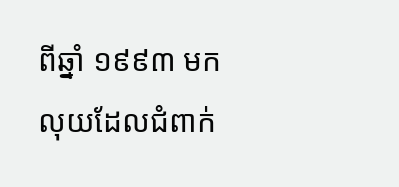ពីឆ្នាំ ១៩៩៣ មក លុយដែលជំពាក់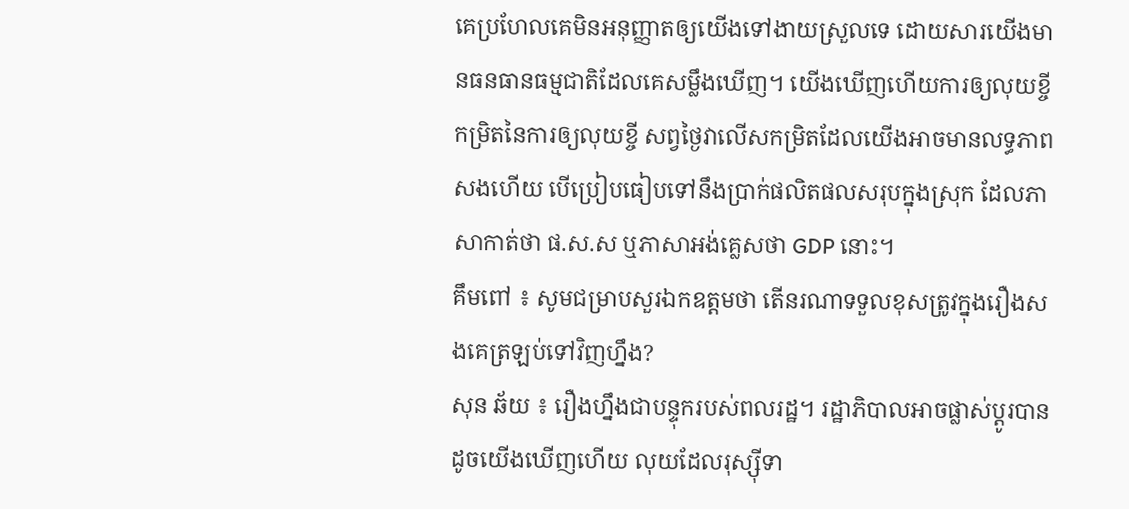គេប្រហែលគេមិនអនុញ្ញាតឲ្យយើងទៅងាយស្រួលទេ ដោយសារយើងមានធនធានធម្មជាតិដែលគេសម្លឹងឃើញ។ យើងឃើញហើយការឲ្យលុយខ្ចី កម្រិតនៃការឲ្យលុយខ្ចី សព្វថ្ងៃវាលើសកម្រិតដែលយើងអាចមានលទ្ធភាពសងហើយ បើប្រៀបធៀបទៅនឹងប្រាក់ផលិតផលសរុបក្នុងស្រុក ដែលភាសាកាត់ថា ផ.ស.ស ឬភាសាអង់គ្លេសថា GDP នោះ។
គឹមពៅ ៖ សូមជម្រាបសួរឯកឧត្ដមថា តើនរណាទទួលខុសត្រូវក្នុងរឿងសងគេត្រឡប់ទៅវិញហ្នឹង?
សុន ឆ័យ ៖ រឿងហ្នឹងជាបន្ទុករបស់ពលរដ្ឋ។ រដ្ឋាភិបាលអាចផ្លាស់ប្ដូរបាន ដូចយើងឃើញហើយ លុយដែលរុស្ស៊ីទា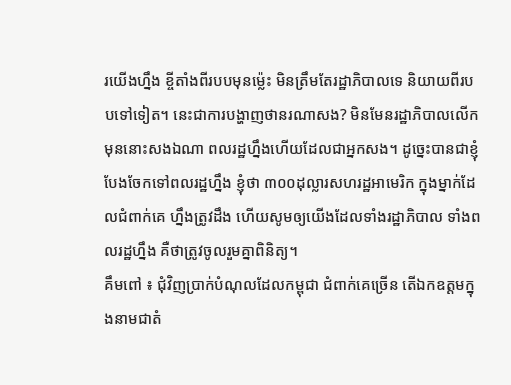រយើងហ្នឹង ខ្ចីតាំងពីរបបមុនម្ល៉េះ មិនត្រឹមតែរដ្ឋាភិបាលទេ និយាយពីរបបទៅទៀត។ នេះជាការបង្ហាញថានរណាសង? មិនមែនរដ្ឋាភិបាលលើកមុននោះសងឯណា ពលរដ្ឋហ្នឹងហើយដែលជាអ្នកសង។ ដូច្នេះបានជាខ្ញុំបែងចែកទៅពលរដ្ឋហ្នឹង ខ្ញុំថា ៣០០ដុល្លារសហរដ្ឋអាមេរិក ក្នុងម្នាក់ដែលជំពាក់គេ ហ្នឹងត្រូវដឹង ហើយសូមឲ្យយើងដែលទាំងរដ្ឋាភិបាល ទាំងពលរដ្ឋហ្នឹង គឺថាត្រូវចូលរួមគ្នាពិនិត្យ។
គឹមពៅ ៖ ជុំវិញប្រាក់បំណុលដែលកម្ពុជា ជំពាក់គេច្រើន តើឯកឧត្ដមក្នុងនាមជាតំ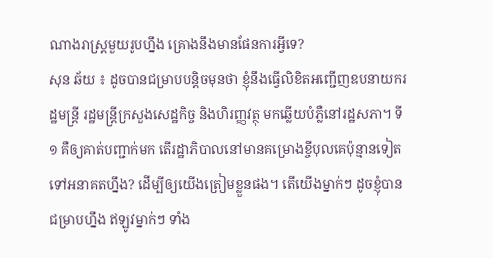ណាងរាស្រ្ដមួយរូបហ្នឹង គ្រោងនឹងមានផែនការអ្វីទេ?
សុន ឆ័យ ៖ ដូចបានជម្រាបបន្តិចមុនថា ខ្ញុំនឹងធ្វើលិខិតអញ្ជើញឧបនាយករដ្ឋមន្រ្តី រដ្ឋមន្រ្តីក្រសួងសេដ្ឋកិច្ច និងហិរញ្ញវត្ថុ មកឆ្លើយបំភ្លឺនៅរដ្ឋសភា។ ទី១ គឺឲ្យគាត់បញ្ជាក់មក តើរដ្ឋាភិបាលនៅមានគម្រោងខ្ចីបុលគេប៉ុន្មានទៀតទៅអនាគតហ្នឹង? ដើម្បីឲ្យយើងត្រៀមខ្លួនផង។ តើយើងម្នាក់ៗ ដូចខ្ញុំបានជម្រាបហ្នឹង ឥឡូវម្នាក់ៗ ទាំង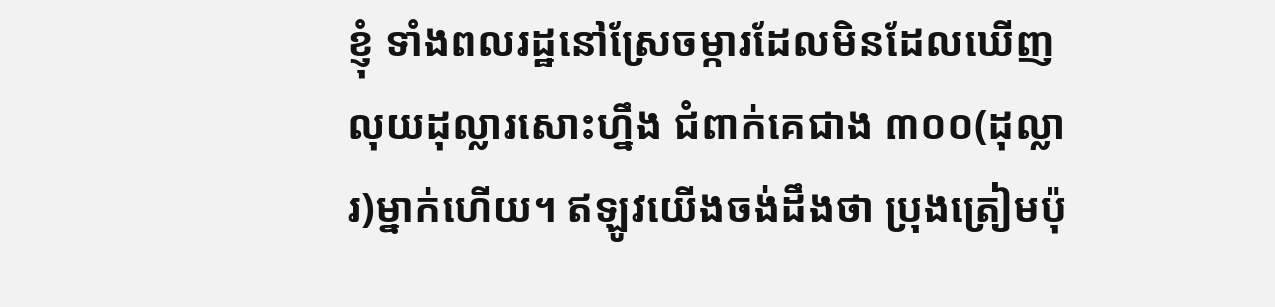ខ្ញុំ ទាំងពលរដ្ឋនៅស្រែចម្ការដែលមិនដែលឃើញលុយដុល្លារសោះហ្នឹង ជំពាក់គេជាង ៣០០(ដុល្លារ)ម្នាក់ហើយ។ ឥឡូវយើងចង់ដឹងថា ប្រុងត្រៀមប៉ុ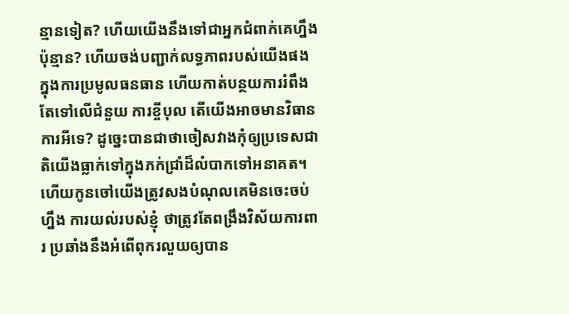ន្មានទៀត? ហើយយើងនឹងទៅជាអ្នកជំពាក់គេហ្នឹងប៉ុន្មាន? ហើយចង់បញ្ជាក់លទ្ធភាពរបស់យើងផង ក្នុងការប្រមូលធនធាន ហើយកាត់បន្ថយការរំពឹងតែទៅលើជំនួយ ការខ្ចីបុល តើយើងអាចមានវិធានការអីទេ? ដូច្នេះបានជាថាចៀសវាងកុំឲ្យប្រទេសជាតិយើងធ្លាក់ទៅក្នុងភក់ជ្រាំដ៏លំបាកទៅអនាគត។
ហើយកូនចៅយើងត្រូវសងបំណុលគេមិនចេះចប់ហ្នឹង ការយល់របស់ខ្ញុំ ថាត្រូវតែពង្រឹងវិស័យការពារ ប្រឆាំងនឹងអំពើពុករលួយឲ្យបាន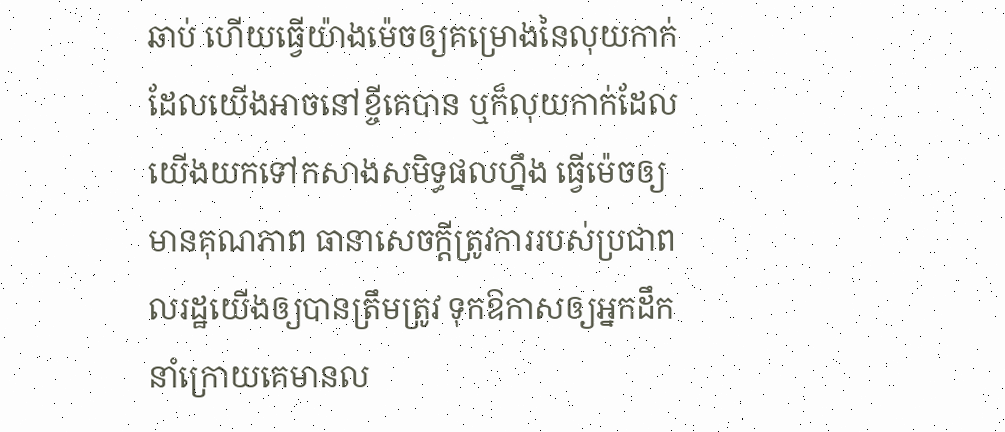ឆាប់ ហើយធ្វើយ៉ាងម៉េចឲ្យគម្រោងនៃលុយកាក់ដែលយើងអាចនៅខ្ចីគេបាន ឬក៏លុយកាក់ដែលយើងយកទៅកសាងសមិទ្ធផលហ្នឹង ធ្វើម៉េចឲ្យមានគុណភាព ធានាសេចក្ដីត្រូវការរបស់ប្រជាពលរដ្ឋយើងឲ្យបានត្រឹមត្រូវ ទុកឱកាសឲ្យអ្នកដឹកនាំក្រោយគេមានល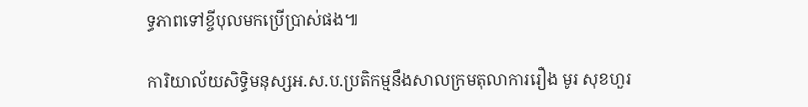ទ្ធភាពទៅខ្ចីបុលមកប្រើប្រាស់ផង៕

ការិយាល័យសិទ្ធិមនុស្សអ.ស.ប.ប្រតិកម្មនឹងសាលក្រមតុលាការរឿង មូរ សុខហួរ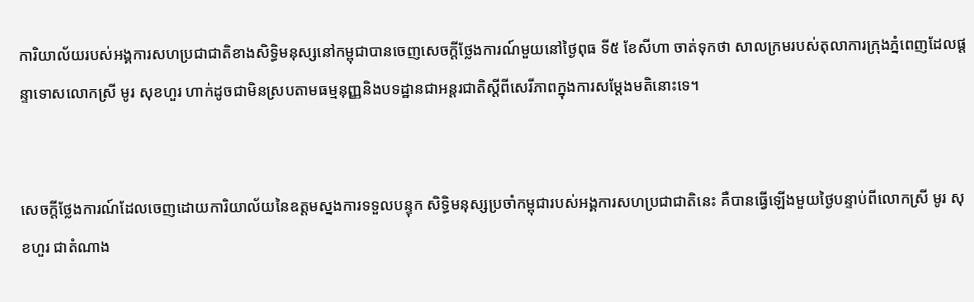ការិយាល័យរបស់អង្គការសហប្រជាជាតិខាងសិទ្ធិមនុស្សនៅកម្ពុជាបានចេញសេចក្តីថ្លែងការណ៍មួយនៅថ្ងៃពុធ ទី៥ ខែសីហា ចាត់ទុកថា សាលក្រមរបស់តុលាការក្រុងភ្នំពេញដែលផ្តន្ទាទោសលោកស្រី មូរ សុខហួរ ហាក់ដូចជាមិនស្របតាមធម្មនុញ្ញនិងបទដ្ឋានជាអន្តរជាតិស្តីពីសេរីភាពក្នុងការសម្តែងមតិនោះទេ។


សេចក្តីថ្លែងការណ៍ដែលចេញដោយការិយាល័យនៃឧត្តមស្នងការទទួលបន្ទុក សិទ្ធិមនុស្សប្រចាំកម្ពុជារបស់អង្គការសហប្រជាជាតិនេះ គឺបានធ្វើឡើងមួយថ្ងៃបន្ទាប់ពីលោកស្រី មូរ សុខហួរ ជាតំណាង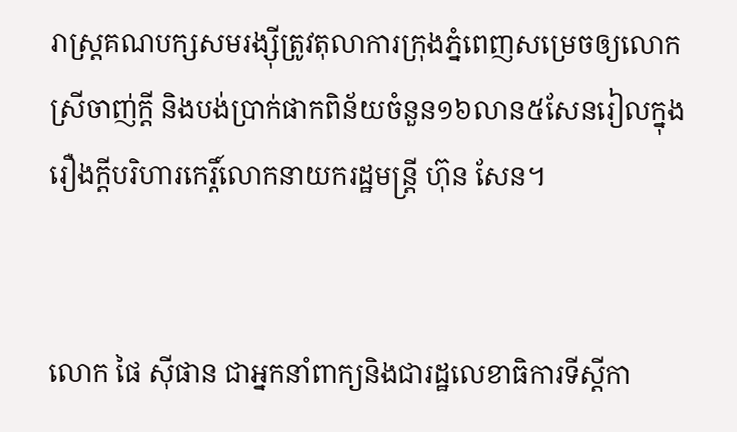រាស្ត្រគណបក្សសមរង្ស៊ីត្រូវតុលាការក្រុងភ្នំពេញសម្រេចឲ្យលោកស្រីចាញ់ក្តី និងបង់ប្រាក់ផាកពិន័យចំនួន១៦លាន៥សែនរៀលក្នុងរឿងក្តីបរិហារកេរ្តិ៍លោកនាយករដ្ឋមន្ត្រី ហ៊ុន សែន។


លោក ផៃ ស៊ីផាន ជាអ្នកនាំពាក្យនិងជារដ្ឋលេខាធិការទីស្តីកា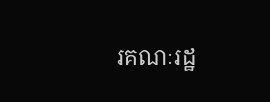រគណៈរដ្ឋ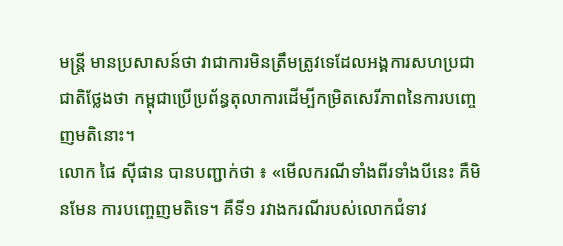មន្ត្រី មានប្រសាសន៍ថា វាជាការមិនត្រឹមត្រូវទេដែលអង្គការសហប្រជាជាតិថ្លែងថា កម្ពុជាប្រើប្រព័ន្ធតុលាការដើម្បីកម្រិតសេរីភាពនៃការបញ្ចេញមតិនោះ។
លោក ផៃ ស៊ីផាន បានបញ្ជាក់ថា ៖ «មើលករណីទាំងពីរទាំងបីនេះ គឺមិនមែន ការបញ្ចេញមតិទេ។ គឺទី១ រវាងករណីរបស់លោកជំទាវ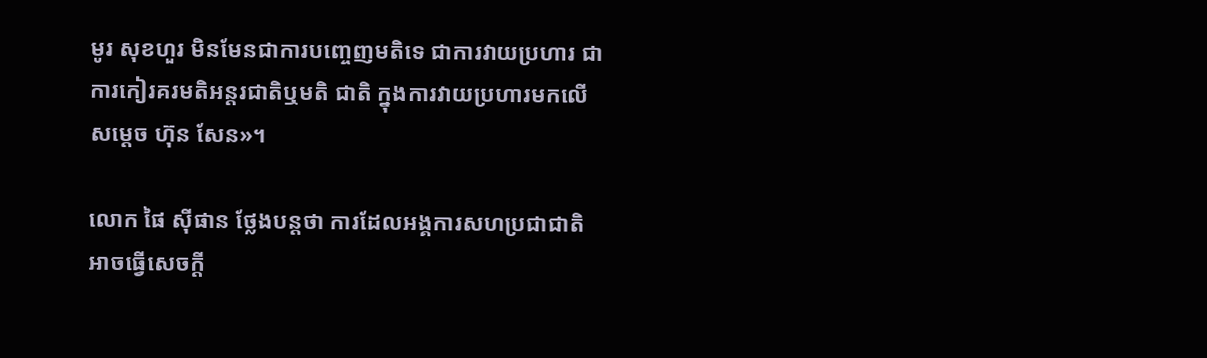មូរ សុខហួរ មិនមែនជាការបញ្ចេញមតិទេ ជាការវាយប្រហារ ជាការកៀរគរមតិអន្តរជាតិឬមតិ ជាតិ ក្នុងការវាយប្រហារមកលើសម្ដេច ហ៊ុន សែន»។

លោក ផៃ ស៊ីផាន ថ្លែងបន្តថា ការដែលអង្គការសហប្រជាជាតិអាចធ្វើសេចក្តី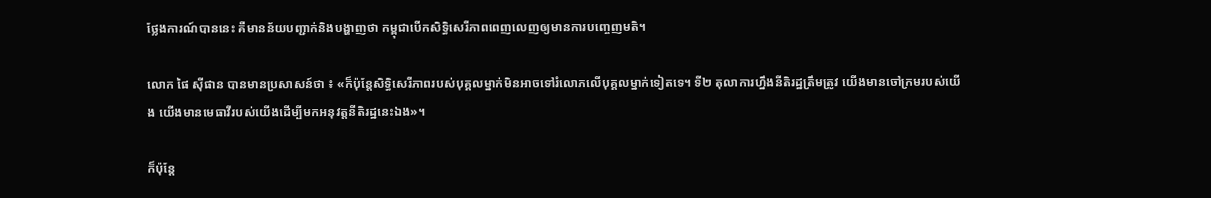ថ្លែងការណ៍បាននេះ គឺមានន័យបញ្ជាក់និងបង្ហាញថា កម្ពុជាបើកសិទ្ធិសេរីភាពពេញលេញឲ្យមានការបញ្ចេញមតិ។

លោក ផៃ ស៊ីផាន បានមានប្រសាសន៍ថា ៖ «ក៏ប៉ុន្តែសិទ្ធិសេរីភាពរបស់បុគ្គលម្នាក់មិនអាចទៅរំលោភលើបុគ្គលម្នាក់ទៀតទេ។ ទី២ តុលាការហ្នឹងនីតិរដ្ឋត្រឹមត្រូវ យើងមានចៅក្រមរបស់យើង យើងមានមេធាវីរបស់យើងដើម្បីមកអនុវត្តនីតិរដ្ឋនេះឯង»។

ក៏ប៉ុន្តែ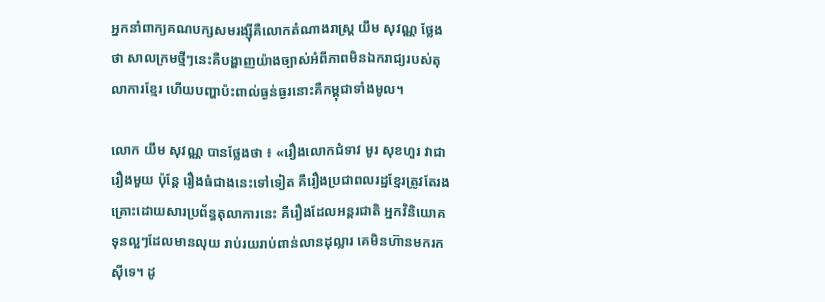អ្នកនាំពាក្យគណបក្សសមរង្ស៊ីគឺលោកតំណាងរាស្ត្រ យឹម សុវណ្ណ ថ្លែងថា សាលក្រមថ្មីៗនេះគឺបង្ហាញយ៉ាងច្បាស់អំពីភាពមិនឯករាជ្យរបស់តុលាការខ្មែរ ហើយបញ្ហាប៉ះពាល់ធ្ងន់ធ្ងរនោះគឺកម្ពុជាទាំងមូល។

លោក យឹម សុវណ្ណ បានថ្លែងថា ៖ «រឿងលោកជំទាវ មូរ សុខហួរ វាជារឿងមួយ ប៉ុន្តែ រឿងធំជាងនេះទៅទៀត គឺរឿងប្រជាពលរដ្ឋខ្មែរត្រូវតែរងគ្រោះដោយសារប្រព័ន្ធតុលាការនេះ គឺរឿងដែលអន្តរជាតិ អ្នកវិនិយោគទុនល្អៗដែលមានលុយ រាប់រយរាប់ពាន់លានដុល្លារ គេមិនហ៊ានមករកស៊ីទេ។ ដូ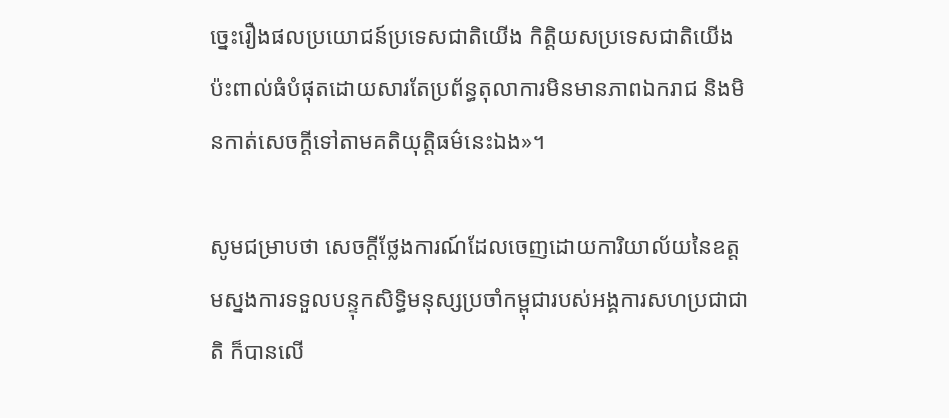ច្នេះរឿងផលប្រយោជន៍ប្រទេសជាតិយើង កិត្តិយសប្រទេសជាតិយើង ប៉ះពាល់ធំបំផុតដោយសារតែប្រព័ន្ធតុលាការមិនមានភាពឯករាជ និងមិនកាត់សេចក្ដីទៅតាមគតិយុត្តិធម៌នេះឯង»។

សូមជម្រាបថា សេចក្តីថ្លែងការណ៍ដែលចេញដោយការិយាល័យនៃឧត្តមស្នងការទទួលបន្ទុកសិទ្ធិមនុស្សប្រចាំកម្ពុជារបស់អង្គការសហប្រជាជាតិ ក៏បានលើ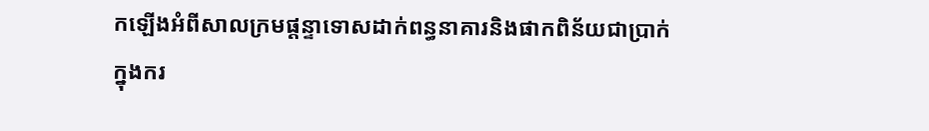កឡើងអំពីសាលក្រមផ្តន្ទាទោសដាក់ពន្ធនាគារនិងផាកពិន័យជាប្រាក់ក្នុងករ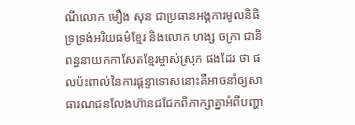ណីលោក មឿង សុន ជាប្រធានអង្គការមូលនិធិទ្រទ្រង់អរិយធម៌ខ្មែរ និងលោក ហង្ស ចក្រា ជានិពន្ធនាយកកាសែតខ្មែរម្ចាស់ស្រុក ផងដែរ ថា ផលប៉ះពាល់នៃការផ្តន្ទាទោសនោះគឺអាចនាំឲ្យសាធារណជនលែងហ៊ានជជែកពិភាក្សាគ្នាអំពីបញ្ហា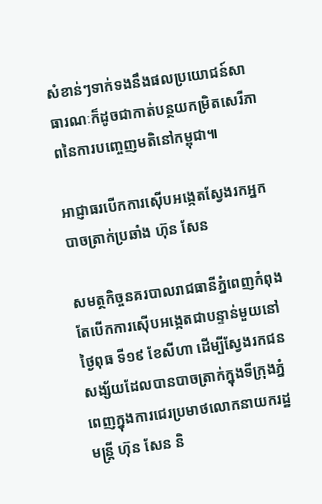សំខាន់ៗទាក់ទងនឹងផលប្រយោជន៍សាធារណៈក៏ដូចជាកាត់បន្ថយកម្រិតសេរីភាពនៃការបញ្ចេញមតិនៅកម្ពុជា៕

អាជ្ញាធរបើកការស៊ើបអង្កេតស្វែងរកអ្នកបាចត្រាក់ប្រឆាំង ហ៊ុន សែន

សមត្ថកិច្ចនគរបាលរាជធានីភ្នំពេញកំពុងតែបើកការស៊ើបអង្កេតជាបន្ទាន់មួយនៅថៃ្ងពុធ ទី១៩ ខែសីហា ដើម្បីស្វែងរកជនសង្ស័យដែលបានបាចត្រាក់ក្នុងទីក្រុងភ្នំពេញក្នុងការជេរប្រមាថលោកនាយករដ្ឋមន្រ្តី ហ៊ុន សែន និ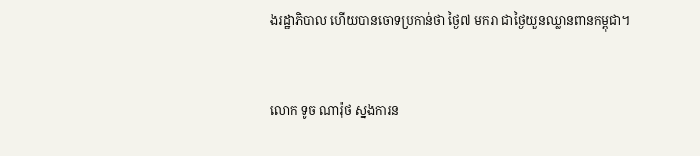ងរដ្ឋាភិបាល ហើយបានចោទប្រកាន់ថា ថៃ្ង៧ មករា ជាថៃ្ងយួនឈ្លានពានកម្ពុជា។


លោក ទូច ណារ៉ុថ ស្នងការន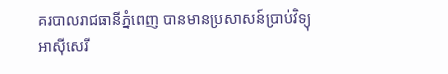គរបាលរាជធានីភ្នំពេញ បានមានប្រសាសន៍ប្រាប់វិទ្យុអាស៊ីសេរី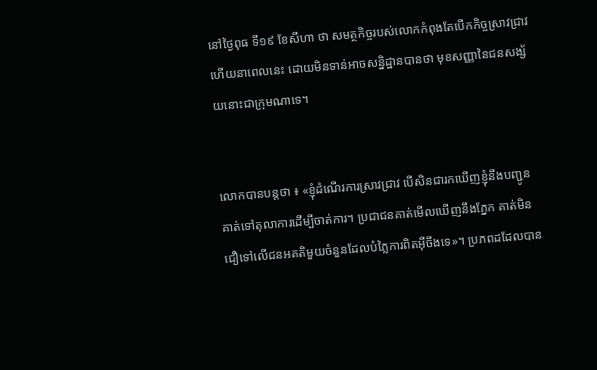នៅថៃ្ងពុធ ទី១៩ ខែសីហា ថា សមត្ថកិច្ចរបស់លោកកំពុងតែបើកកិច្ចស្រាវជា្រវហើយនាពេលនេះ ដោយមិនទាន់អាចសន្និដ្ឋានបានថា មុខសញ្ញានៃជនសង្ស័យនោះជាក្រុមណាទេ។


លោកបានបន្តថា ៖ «ខ្ញុំដំណើរការស្រាវជ្រាវ បើសិនជារកឃើញខ្ញុំនឹងបញ្ជូនគាត់ទៅតុលាការដើម្បីចាត់ការ។ ប្រជាជនគាត់មើលឃើញនឹងភ្នែក គាត់មិនជឿទៅលើជនអគតិមួយចំនួនដែលបំភ្លៃការពិតអ៊ីចឹងទេ»។ ប្រភពដដែលបាន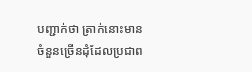បញ្ជាក់ថា ត្រាក់នោះមានចំនួនច្រើនដុំដែលប្រជាព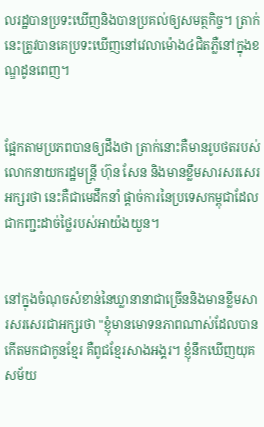លរដ្ឋបានប្រទះឃើញនិងបានប្រគល់ឲ្យសមត្ថកិច្ច។ ត្រាក់នេះត្រូវបានគេប្រទះឃើញនៅវេលាម៉ោង៤ជិតភ្លឺនៅក្នុងខណ្ឌដូនពេញ។


ផ្អែកតាមប្រភពបានឲ្យដឹងថា ត្រាក់នោះគឺមានរូបថតរបស់លោកនាយករដ្ឋមន្រ្តី ហ៊ុន សែន និងមានខ្លឹមសារសរសេរអក្សរថា នេះគឺជាមេដឹកនាំ ផ្តាច់ការនៃប្រទេសកម្ពុជាដែលជាកញ្ជះដាច់ថៃ្លរបស់អាយ៉ងយួន។


នៅក្នុងចំណុចសំខាន់នៃឃ្លានានាជាច្រើននិងមានខ្លឹមសារសរសេរជាអក្សរថា "ខ្ញុំមានមោទនភាពណាស់ដែលបានកើតមកជាកូនខ្មែរ គឺពូជខែ្មរសាងអង្គរ។ ខ្ញុំនឹកឃើញយុគសម័យ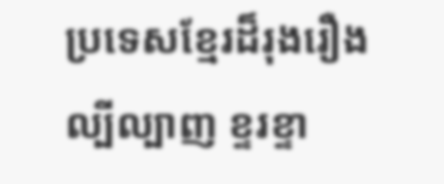ប្រទេសខែ្មរដ៏រុងរឿងល្បីល្បាញ ខ្ទរខ្ទា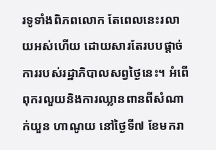រទូទាំងពិភពលោក តែពេលនេះរលាយអស់ហើយ ដោយសារតែរបបផ្តាច់ការរបស់រដ្ឋាភិបាលសព្វថៃ្ងនេះ។ អំពើពុករលួយនិងការឈ្លានពានពីសំណាក់យួន ហាណូយ នៅថៃ្ងទី៧ ខែមករា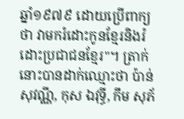ឆ្នាំ១៩៧៩ ដោយប្រើពាក្យថា វាមករំដោះកូនខែ្មរនិងរំដោះប្រជាជនខែ្មរ"។ ត្រាក់នោះបានដាក់ឈ្មោះថា ប៉ាន់ សុវណ្ណី, កុស ឯវុទ្ធី, កឹម សុភ័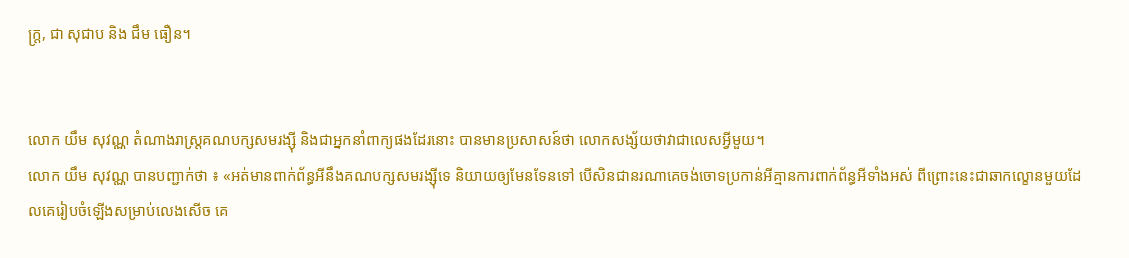ក្រ្ត, ជា សុជាប និង ជឹម ធឿន។


លោក យឹម សុវណ្ណ តំណាងរាស្រ្តគណបក្សសមរង្ស៊ី និងជាអ្នកនាំពាក្យផងដែរនោះ បានមានប្រសាសន៍ថា លោកសង្ស័យថាវាជាលេសអ្វីមួយ។
លោក យឹម សុវណ្ណ បានបញ្ជាក់ថា ៖ «អត់មានពាក់ព័ន្ធអីនឹងគណបក្សសមរង្ស៊ីទេ និយាយឲ្យមែនទែនទៅ បើសិនជានរណាគេចង់ចោទប្រកាន់អីគ្មានការពាក់ព័ន្ធអីទាំងអស់ ពីព្រោះនេះជាឆាកល្ខោនមួយដែលគេរៀបចំឡើងសម្រាប់លេងសើច គេ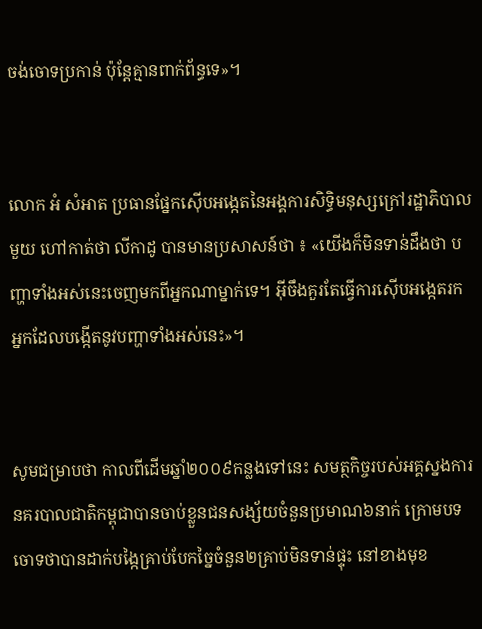ចង់ចោទប្រកាន់ ប៉ុន្តែគ្មានពាក់ព័ន្ធទេ»។


លោក អំ សំអាត ប្រធានផែ្នកស៊ើបអង្កេតនៃអង្គការសិទ្ធិមនុស្សក្រៅរដ្ឋាភិបាលមួយ ហៅកាត់ថា លីកាដូ បានមានប្រសាសន៍ថា ៖ «យើងក៏មិនទាន់ដឹងថា បញ្ហាទាំងអស់នេះចេញមកពីអ្នកណាម្នាក់ទេ។ អ៊ីចឹងគួរតែធ្វើការស៊ើបអង្កេតរកអ្នកដែលបង្កើតនូវបញ្ហាទាំងអស់នេះ»។


សូមជម្រាបថា កាលពីដើមឆ្នាំ២០០៩កន្លងទៅនេះ សមត្ថកិច្ចរបស់អគ្គស្នងការនគរបាលជាតិកម្ពុជាបានចាប់ខ្លួនជនសង្ស័យចំនួនប្រមាណ៦នាក់ ក្រោមបទចោទថាបានដាក់បង្កៃគ្រាប់បែកច្នៃចំនួន២គ្រាប់មិនទាន់ផ្ទុះ នៅខាងមុខ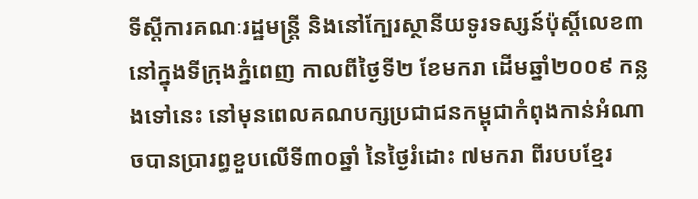ទីស្តីការគណៈរដ្ឋមន្រ្តី និងនៅក្បែរស្ថានីយទូរទស្សន៍ប៉ុស្តិ៍លេខ៣ នៅក្នុងទីក្រុងភ្នំពេញ កាលពីថៃ្ងទី២ ខែមករា ដើមឆ្នាំ២០០៩ កន្លងទៅនេះ នៅមុនពេលគណបក្សប្រជាជនកម្ពុជាកំពុងកាន់អំណាចបានបា្ររព្ធខួបលើទី៣០ឆ្នាំ នៃថៃ្ងរំដោះ ៧មករា ពីរបបខែ្មរ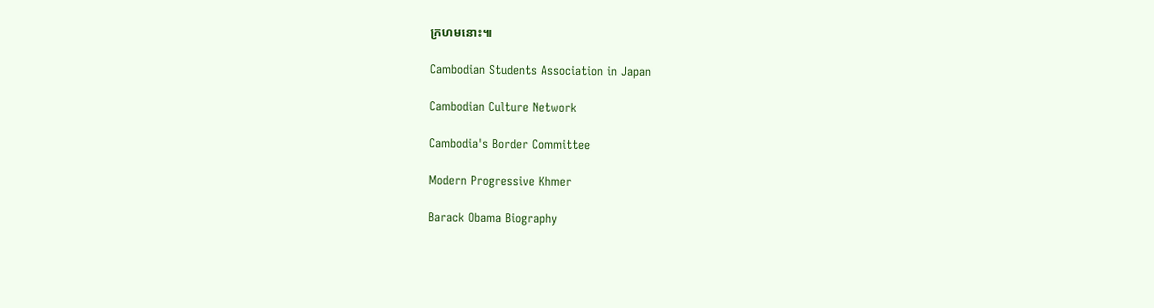ក្រហមនោះ៕

Cambodian Students Association in Japan

Cambodian Culture Network

Cambodia's Border Committee

Modern Progressive Khmer

Barack Obama Biography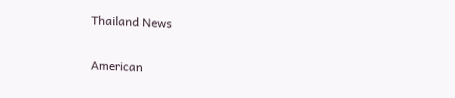Thailand News

American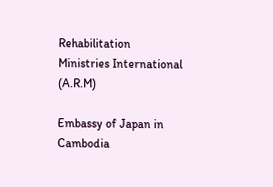Rehabilitation Ministries International (A.R.M)

Embassy of Japan in Cambodia